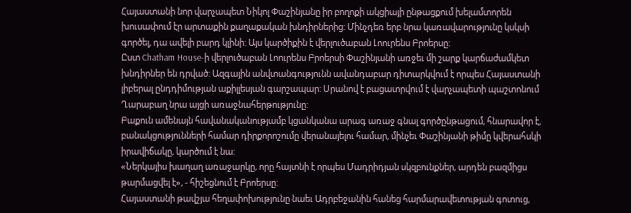Հայաստանի նոր վարչապետ Նիկոլ Փաշինյանը իր բողոքի ակցիայի ընթացքում խելամտորեն խուսափում էր արտաքին քաղաքական խնդիրներից: Մինչդեռ երբ նրա կառավարությունը կսկսի գործել, դա ավելի բարդ կլինի: Այս կարծիքին է վերլուծաբան Լոուրենս Բրոերսը:
Ըստ Chatham House-ի վերլուծաբան Լոուրենս Բրոերսի Փաշինյանի առջեւ մի շարք կարճաժամկետ խնդիրներ են դրված: Ազգային անվտանգությունն ավանդաբար դիտարկվում է որպես Հայաստանի լիբերալ ընդդիմության աքիլլեսյան գարշապար: Սրանով է բացատրվում է վարչապետի պաշտոնում Ղարաբաղ նրա այցի առաջնահերթությունը:
Բաքուն ամենայն հավանականությամբ կցանկանա արագ առաջ գնալ գործընթացում, հնարավոր է, բանակցությունների համար դիրքորոշումը վերանայելու համար, մինչեւ Փաշինյանի թիմը կվերահսկի իրավիճակը, կարծում է նա:
«Ներկայիս խաղաղ առաջարկը, որը հայտնի է որպես Մադրիդյան սկզբունքներ, արդեն բազմիցս թարմացվել է», - հիշեցնում է Բրոերսը:
Հայաստանի թավշյա հեղափոխությունը նաեւ Ադրբեջանին հանեց հարմարավետության գոտուց,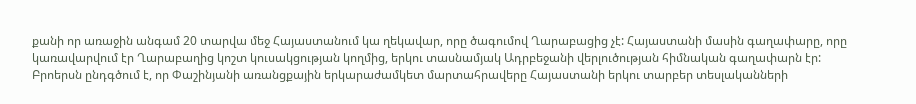քանի որ առաջին անգամ 20 տարվա մեջ Հայաստանում կա ղեկավար, որը ծագումով Ղարաբացից չէ: Հայաստանի մասին գաղափարը, որը կառավարվում էր Ղարաբաղից կոշտ կուսակցության կողմից, երկու տասնամյակ Ադրբեջանի վերլուծության հիմնական գաղափարն էր:
Բրոերսն ընդգծում է, որ Փաշինյանի առանցքային երկարաժամկետ մարտահրավերը Հայաստանի երկու տարբեր տեսլականների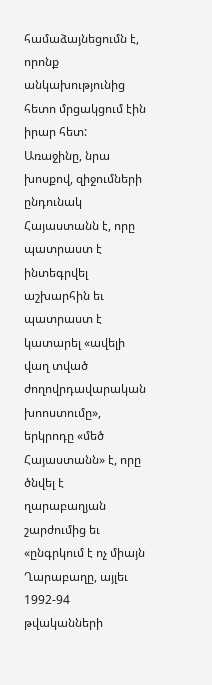համաձայնեցումն է, որոնք անկախությունից հետո մրցակցում էին իրար հետ: Առաջինը, նրա խոսքով, զիջումների ընդունակ Հայաստանն է, որը պատրաստ է ինտեգրվել աշխարհին եւ պատրաստ է կատարել «ավելի վաղ տված ժողովրդավարական խոոստումը», երկրոդը «մեծ Հայաստանն» է, որը ծնվել է ղարաբաղյան շարժումից եւ «ընգրկում է ոչ միայն Ղարաբաղը, այլեւ 1992-94 թվականների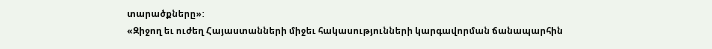տարածքները»:
«Զիջող եւ ուժեղ Հայաստանների միջեւ հակասությունների կարգավորման ճանապարհին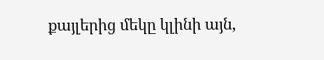քայլերից մեկը կլինի այն,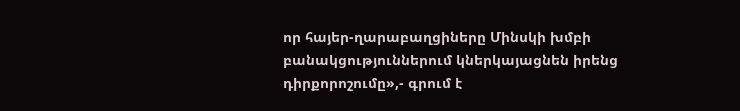որ հայեր-ղարաբաղցիները Մինսկի խմբի բանակցություններում կներկայացնեն իրենց դիրքորոշումը»,- գրում է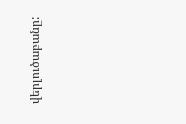վերլուծաբանը: